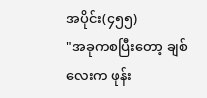အပိုင်း(၄၅၅)
"အခုကစပြီးတော့ ချစ်လေးက ဖုန်း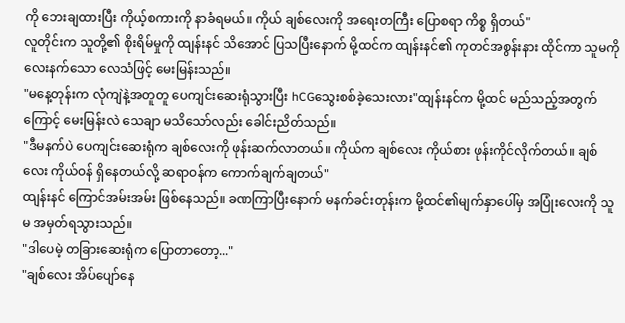ကို ဘေးချထားပြီး ကိုယ့်စကားကို နာခံရမယ်။ ကိုယ် ချစ်လေးကို အရေးတကြီး ပြောစရာ ကိစ္စ ရှိတယ်"
လူတိုင်းက သူတို့၏ စိုးရိမ်မှုကို ထျန်းနင် သိအောင် ပြသပြီးနောက် မို့ထင်က ထျန်းနင်၏ ကုတင်အစွန်းနား ထိုင်ကာ သူမကို လေးနက်သော လေသံဖြင့် မေးမြန်းသည်။
"မနေ့တုန်းက လုံကျဲနဲ့အတူတူ ပေကျင်းဆေးရုံသွားပြီး hCGသွေးစစ်ခဲ့သေးလား"ထျန်းနင်က မို့ထင် မည်သည့်အတွက်ကြောင့် မေးမြန်းလဲ သေချာ မသိသော်လည်း ခေါင်းညိတ်သည်။
"ဒီမနက်ပဲ ပေကျင်းဆေးရုံက ချစ်လေးကို ဖုန်းဆက်လာတယ်။ ကိုယ်က ချစ်လေး ကိုယ်စား ဖုန်းကိုင်လိုက်တယ်။ ချစ်လေး ကိုယ်ဝန် ရှိနေတယ်လို့ ဆရာဝန်က ကောက်ချက်ချတယ်"
ထျန်းနင် ကြောင်အမ်းအမ်း ဖြစ်နေသည်။ ခဏကြာပြီးနောက် မနက်ခင်းတုန်းက မို့ထင်၏မျက်နှာပေါ်မှ အပြုံးလေးကို သူမ အမှတ်ရသွားသည်။
"ဒါပေမဲ့ တခြားဆေးရုံက ပြောတာတော့..."
"ချစ်လေး အိပ်ပျော်နေ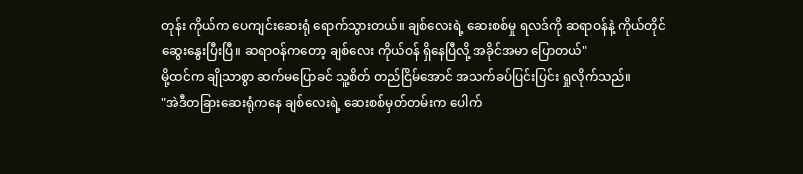တုန်း ကိုယ်က ပေကျင်းဆေးရုံ ရောက်သွားတယ်။ ချစ်လေးရဲ့ ဆေးစစ်မှု ရလဒ်ကို ဆရာဝန်နဲ့ ကိုယ်တိုင် ဆွေးနွေးပြီးပြီ။ ဆရာဝန်ကတော့ ချစ်လေး ကိုယ်ဝန် ရှိနေပြီလို့ အခိုင်အမာ ပြောတယ်"
မို့ထင်က ချိုသာစွာ ဆက်မပြောခင် သူ့စိတ် တည်ငြိမ်အောင် အသက်ခပ်ပြင်းပြင်း ရှုလိုက်သည်။
"အဲဒီတခြားဆေးရုံကနေ ချစ်လေးရဲ့ ဆေးစစ်မှတ်တမ်းက ပေါက်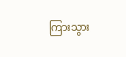ကြားသွား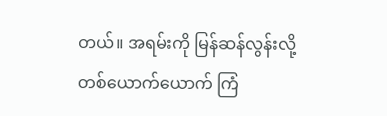တယ်။ အရမ်းကို မြန်ဆန်လွန်းလို့ တစ်ယောက်ယောက် ကြံ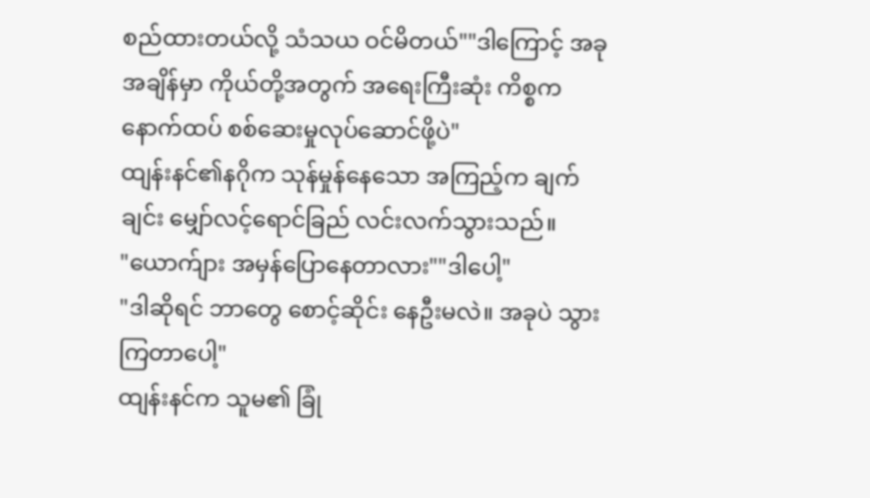စည်ထားတယ်လို့ သံသယ ဝင်မိတယ်""ဒါကြောင့် အခုအချိန်မှာ ကိုယ်တို့အတွက် အရေးကြီးဆုံး ကိစ္စက နောက်ထပ် စစ်ဆေးမှုလုပ်ဆောင်ဖို့ပဲ"
ထျန်းနင်၏နဂိုက သုန်မှုန်နေသော အကြည့်က ချက်ချင်း မျှော်လင့်ရောင်ခြည် လင်းလက်သွားသည်။
"ယောက်ျား အမှန်ပြောနေတာလား""ဒါပေါ့"
"ဒါဆိုရင် ဘာတွေ စောင့်ဆိုင်း နေဦးမလဲ။ အခုပဲ သွားကြတာပေါ့"
ထျန်းနင်က သူမ၏ ခြုံ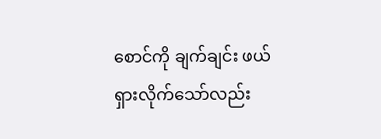စောင်ကို ချက်ချင်း ဖယ်ရှားလိုက်သော်လည်း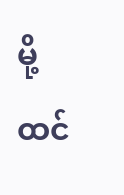မို့ထင်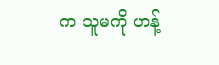က သူမကို ဟန့်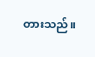တားသည်။